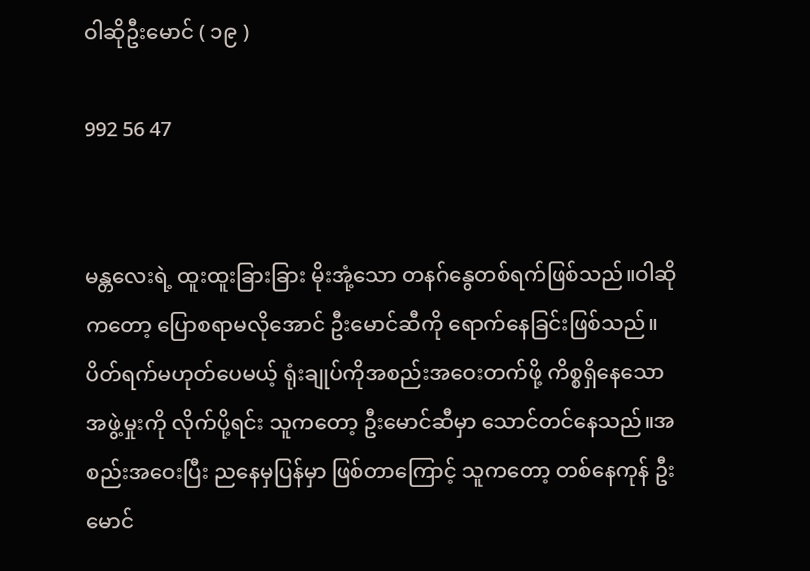ဝါဆိုဦးမောင် ( ၁၉ )

992 56 47


မန္တလေးရဲ့ ထူးထူးခြားခြား မိုးအုံ့သော တနဂ်နွေတစ်ရက်ဖြစ်သည်။ဝါဆိုကတော့ ပြောစရာမလိုအောင် ဦးမောင်ဆီကို ရောက်နေခြင်းဖြစ်သည်။ပိတ်ရက်မဟုတ်ပေမယ့် ရုံးချုပ်ကိုအစည်းအဝေးတက်ဖို့ ကိစ္စရှိနေသော အဖွဲ့မှုးကို လိုက်ပို့ရင်း သူကတော့ ဦးမောင်ဆီမှာ သောင်တင်နေသည်။အစည်းအဝေးပြီး ညနေမှပြန်မှာ ဖြစ်တာကြောင့် သူကတော့ တစ်နေကုန် ဦးမောင်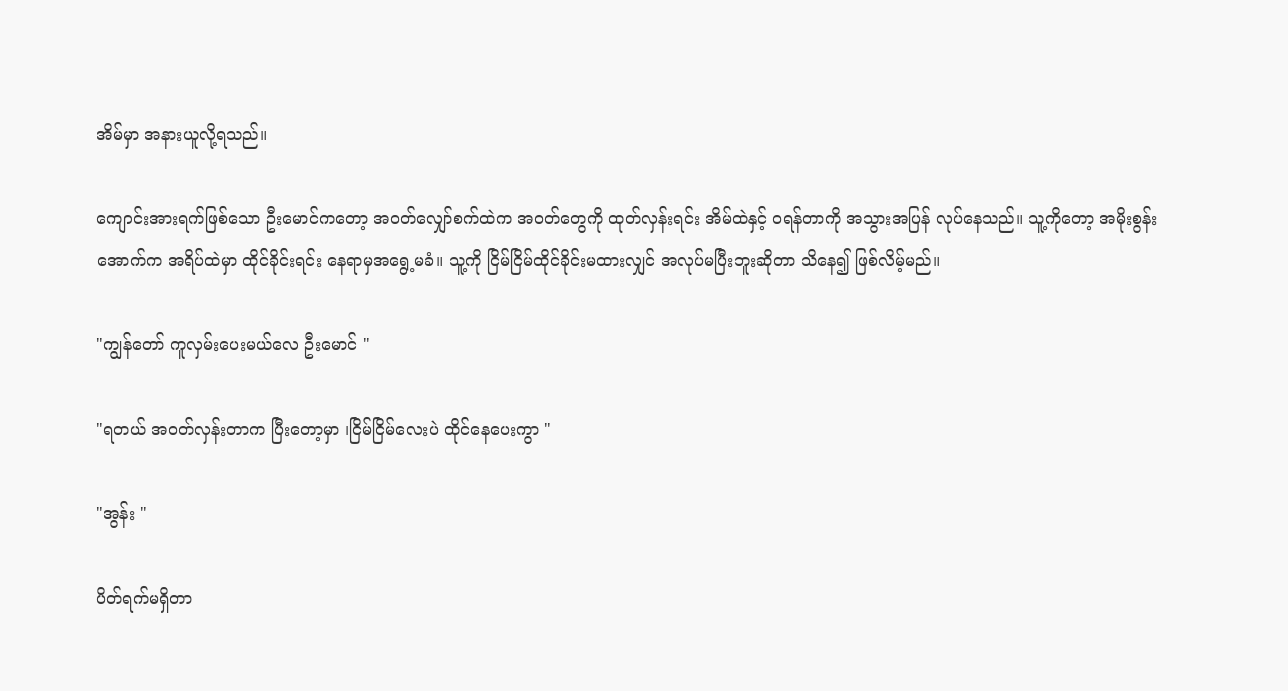အိမ်မှာ အနားယူလို့ရသည်။

ကျောင်းအားရက်ဖြစ်သော ဦးမောင်ကတော့ အဝတ်လျှော်စက်ထဲက အဝတ်တွေကို ထုတ်လှန်းရင်း အိမ်ထဲနှင့် ဝရန်တာကို အသွားအပြန် လုပ်နေသည်။ သူ့ကိုတော့ အမိုးစွန်းအောက်က အရိပ်ထဲမှာ ထိုင်ခိုင်းရင်း နေရာမှအရွေ့မခံ။ သူ့ကို ငြိမ်ငြိမ်ထိုင်ခိုင်းမထားလျှင် အလုပ်မပြီးဘူးဆိုတာ သိနေ၍ ဖြစ်လိမ့်မည်။

"ကျွန်တော် ကူလှမ်းပေးမယ်လေ ဦးမောင် "

"ရတယ် အဝတ်လှန်းတာက ပြီးတော့မှာ ၊ငြိမ်ငြိမ်လေးပဲ ထိုင်နေပေးကွာ "

"အွန်း "

ပိတ်ရက်မရှိတာ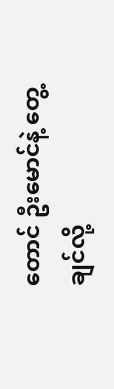တောင် ဦးမောင်နဲ့ တွေ့ချင်လို့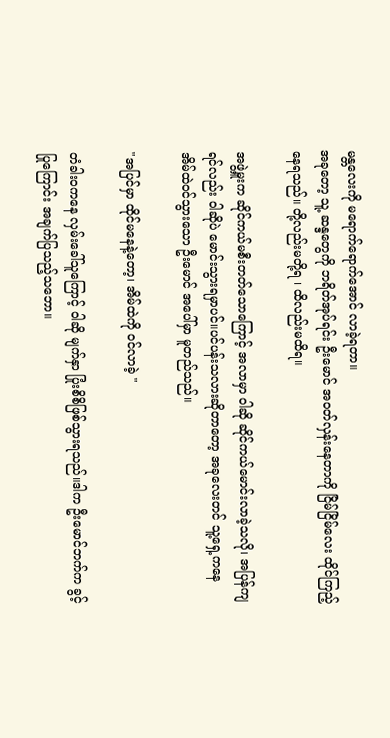မန္တလေးကို မရောက်ရောက်အောင် လာခဲ့ရတာ။
အခုတော့ သူ့ ဆန္ဒတွေကို ဘရိတ်အုပ်ရင်း ဦးမောင် အဝတ်လှန်းနေတာကို ငြိမ်ငြိမ်လေး ထိုင်ကြည့်နေရသည်။ တို့လည်းမတို့ရ ၊ ထိလည်းမထိရ။

အဖွဲ့မှူးက ဆိုင်ကယ်မစီးတတ်သောကြောင့် အလာမှာ ဝါဆို ဆိုင်ကယ်မောင်းလာခဲ့သလို၊ အပြန်ကျရင်လည်း ဝါဆိုပဲ မောင်းသွားရမှာပင်။ပင်ပန်းသလားဆိုတာတော့ အခုလေးတင် သူ့ရှေ့ကနေ အိမ်ထဲဝင်သွားသော ဦးမောင် အပေါ်မှာ မူတည်သည်။

"အပြင်မှာ ထိုင်မနေနဲ့တော့၊ အိမ်ထဲကို ဝင်လာခဲ့ "

တံခါးဝကနေ လှမ်းခေါ်သူကြောင့် ဝါဆို မျက်နှာ ပြုံးစိစိဖြစ်သွားရသည်။ဒါက ဦးမောင်ဘက်က ခွင့်ပြုကြောင်း အချက်ပြသည့်သဘော။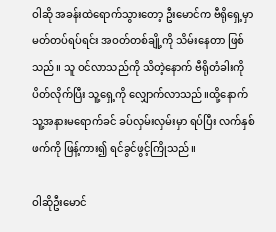ဝါဆို အခန်းထဲရောက်သွားတော့ ဦးမောင်က ဗီရိုရှေ့မှာ မတ်တပ်ရပ်ရင်း အဝတ်တစ်ချို့ကို သိမ်းနေတာ ဖြစ်သည်။ သူ ဝင်လာသည်ကို သိတဲ့နောက် ဗီရိုတံခါးကိုပိတ်လိုက်ပြီး သူ့ရှေ့ကို လျှောက်လာသည်။ထို့နောက် သူ့အနားမရောက်ခင် ခပ်လှမ်းလှမ်းမှာ ရပ်ပြီး လက်နှစ်ဖက်ကို ဖြန့်ကား၍ ရင်ခွင်ဖွင့်ကြိုသည်။

ဝါဆိုဦးမောင်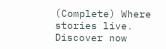(Complete) Where stories live. Discover now